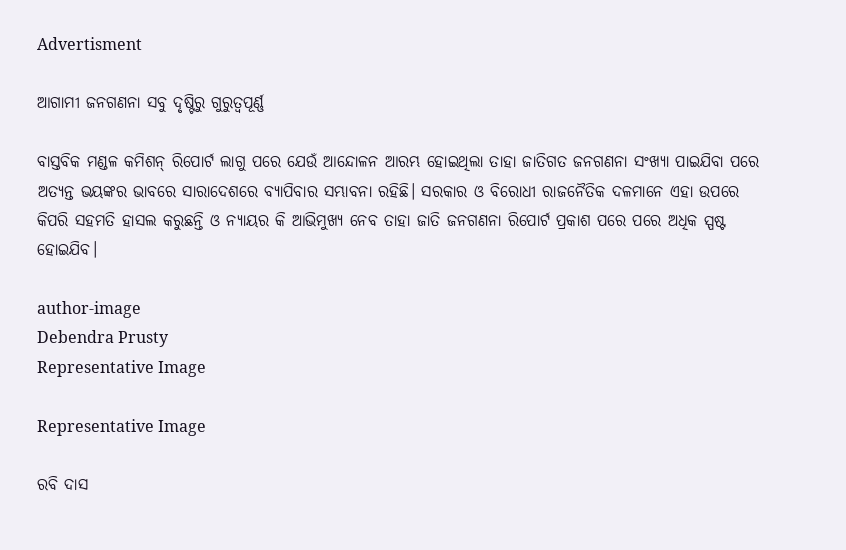Advertisment

ଆଗାମୀ ଜନଗଣନା ସବୁ ଦୃଷ୍ଟିରୁ ଗୁରୁତ୍ୱପୂର୍ଣ୍ଣ

ବାସ୍ତବିକ ମଣ୍ଡଳ କମିଶନ୍ ରିପୋର୍ଟ ଲାଗୁ ପରେ ଯେଉଁ ଆନ୍ଦୋଳନ ଆରମ୍ଭ ହୋଇଥିଲା ତାହା ଜାତିଗତ ଜନଗଣନା ସଂଖ୍ୟା ପାଇଯିବା ପରେ ଅତ୍ୟନ୍ତ ଭୟଙ୍କର ଭାବରେ ସାରାଦେଶରେ ବ୍ୟାପିବାର ସମ୍ଭାବନା ରହିଛି। ସରକାର ଓ ବିରୋଧୀ ରାଜନୈତିକ ଦଳମାନେ ଏହା ଉପରେ କିପରି ସହମତି ହାସଲ କରୁଛନ୍ତି ଓ ନ୍ୟାୟର କି ଆଭିମୁଖ୍ୟ ନେବ ତାହା ଜାତି ଜନଗଣନା ରିପୋର୍ଟ ପ୍ରକାଶ ପରେ ପରେ ଅଧିକ ସ୍ପଷ୍ଟ ହୋଇଯିବ।

author-image
Debendra Prusty
Representative Image

Representative Image

ରବି ଦାସ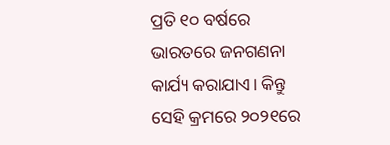ପ୍ରତି ୧୦ ବର୍ଷରେ ଭାରତରେ ଜନଗଣନା କାର୍ଯ୍ୟ କରାଯାଏ। କିନ୍ତୁ ସେହି କ୍ରମରେ ୨୦୨୧ରେ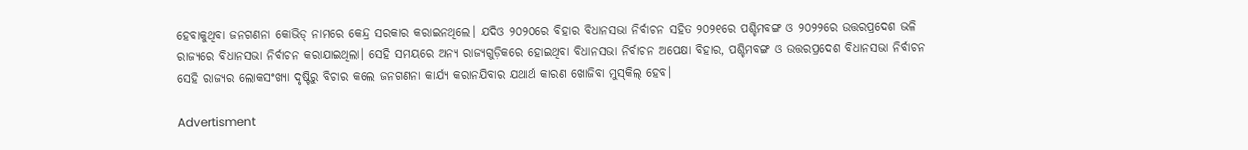ହେବାକୁଥିବା ଜନଗଣନା କୋଭିଡ୍ ନାମରେ କେନ୍ଦ୍ର ସରକାର କରାଇନଥିଲେ। ଯଦିଓ ୨୦୨୦ରେ ବିହାର ବିଧାନସଭା ନିର୍ବାଚନ ସହିତ ୨୦୨୧ରେ ପଶ୍ଚିମବଙ୍ଗ ଓ ୨୦୨୨ରେ ଉତ୍ତରପ୍ରଦେଶ ଭଳି ରାଜ୍ୟରେ ବିଧାନସଭା ନିର୍ବାଚନ କରାଯାଇଥିଲା। ସେହି ସମୟରେ ଅନ୍ୟ ରାଜ୍ୟଗୁଡ଼ିକରେ ହୋଇଥିବା ବିଧାନସଭା ନିର୍ବାଚନ ଅପେକ୍ଷା ବିହାର, ପଶ୍ଚିମବଙ୍ଗ ଓ ଉତ୍ତରପ୍ରଦେଶ ବିଧାନସଭା ନିର୍ବାଚନ ସେହି ରାଜ୍ୟର ଲୋକସଂଖ୍ୟା ଦୃଷ୍ଟିରୁ ବିଚାର କଲେ ଜନଗଣନା କାର୍ଯ୍ୟ କରାନଯିବାର ଯଥାର୍ଥ କାରଣ ଖୋଜିବା ମୁସ୍‌କିଲ୍ ହେବ।

Advertisment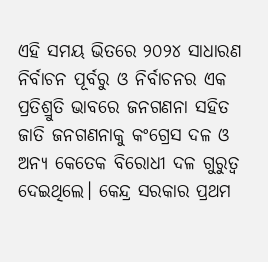ଏହି ସମୟ ଭିତରେ ୨୦୨୪ ସାଧାରଣ ନିର୍ବାଚନ ପୂର୍ବରୁ ଓ ନିର୍ବାଚନର ଏକ ପ୍ରତିଶ୍ରୁତି ଭାବରେ ଜନଗଣନା ସହିତ ଜାତି ଜନଗଣନାକୁ କଂଗ୍ରେସ ଦଳ ଓ ଅନ୍ୟ କେତେକ ବିରୋଧୀ ଦଳ ଗୁରୁତ୍ୱ ଦେଇଥିଲେ। କେନ୍ଦ୍ର ସରକାର ପ୍ରଥମ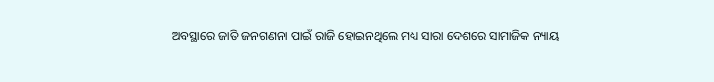ଅବସ୍ଥାରେ ଜାତି ଜନଗଣନା ପାଇଁ ରାଜି ହୋଇନଥିଲେ ମଧ୍ୟ ସାରା ଦେଶରେ ସାମାଜିକ ନ୍ୟାୟ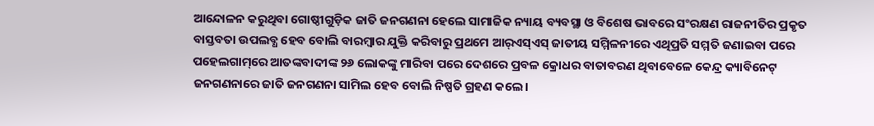ଆନ୍ଦୋଳନ କରୁଥିବା ଗୋଷ୍ଠୀଗୁଡ଼ିକ ଜାତି ଜନଗଣନା ହେଲେ ସାମାଜିକ ନ୍ୟାୟ ବ୍ୟବସ୍ଥା ଓ ବିଶେଷ ଭାବରେ ସଂରକ୍ଷଣ ରାଜନୀତିର ପ୍ରକୃତ ବାସ୍ତବତା ଉପଲବ୍ଧ ହେବ ବୋଲି ବାରମ୍ବାର ଯୁକ୍ତି କରିବାରୁ ପ୍ରଥମେ ଆର୍‌ଏସ୍‌ଏସ୍ ଜାତୀୟ ସମ୍ମିଳନୀରେ ଏଥିପ୍ରତି ସମ୍ମତି ଜଣାଇବା ପରେ ପହେଲଗାମ୍‌ରେ ଆତଙ୍କବାଦୀଙ୍କ ୨୬ ଲୋକଙ୍କୁ ମାରିବା ପରେ ଦେଶରେ ପ୍ରବଳ କ୍ରୋଧର ବାତାବରଣ ଥିବାବେଳେ କେନ୍ଦ୍ର କ୍ୟାବିନେଟ୍ ଜନଗଣନାରେ ଜାତି ଜନଗଣନା ସାମିଲ ହେବ ବୋଲି ନିଷ୍ପତି ଗ୍ରହଣ କଲେ।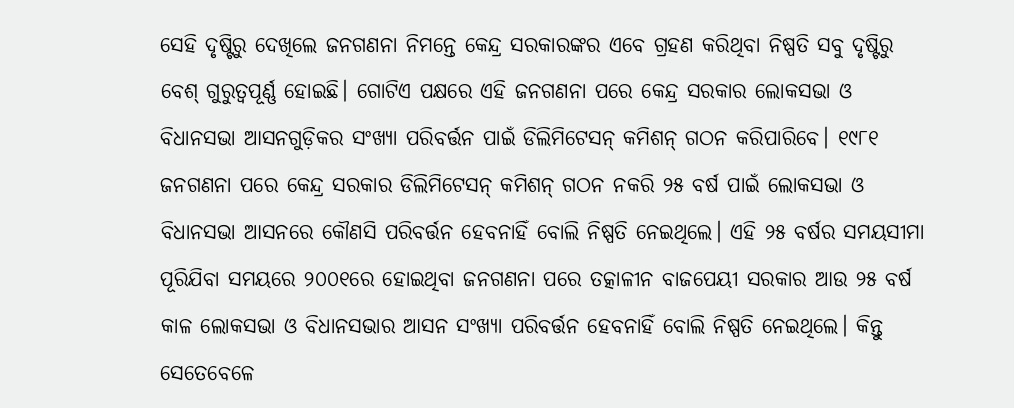ସେହି ଦୃଷ୍ଟିରୁ ଦେଖିଲେ ଜନଗଣନା ନିମନ୍ତେ କେନ୍ଦ୍ର ସରକାରଙ୍କର ଏବେ ଗ୍ରହଣ କରିଥିବା ନିଷ୍ପତି ସବୁ ଦୃଷ୍ଟିରୁ ବେଶ୍ ଗୁରୁତ୍ୱପୂର୍ଣ୍ଣ ହୋଇଛି। ଗୋଟିଏ ପକ୍ଷରେ ଏହି ଜନଗଣନା ପରେ କେନ୍ଦ୍ର ସରକାର ଲୋକସଭା ଓ ବିଧାନସଭା ଆସନଗୁଡ଼ିକର ସଂଖ୍ୟା ପରିବର୍ତ୍ତନ ପାଇଁ ଡିଲିମିଟେସନ୍ କମିଶନ୍ ଗଠନ କରିପାରିବେ। ୧୯୮୧ ଜନଗଣନା ପରେ କେନ୍ଦ୍ର ସରକାର ଡିଲିମିଟେସନ୍ କମିଶନ୍ ଗଠନ ନକରି ୨୫ ବର୍ଷ ପାଇଁ ଲୋକସଭା ଓ ବିଧାନସଭା ଆସନରେ କୌଣସି ପରିବର୍ତ୍ତନ ହେବନାହିଁ ବୋଲି ନିଷ୍ପତି ନେଇଥିଲେ। ଏହି ୨୫ ବର୍ଷର ସମୟସୀମା ପୂରିଯିବା ସମୟରେ ୨୦୦୧ରେ ହୋଇଥିବା ଜନଗଣନା ପରେ ତତ୍କାଳୀନ ବାଜପେୟୀ ସରକାର ଆଉ ୨୫ ବର୍ଷ କାଳ ଲୋକସଭା ଓ ବିଧାନସଭାର ଆସନ ସଂଖ୍ୟା ପରିବର୍ତ୍ତନ ହେବନାହିଁ ବୋଲି ନିଷ୍ପତି ନେଇଥିଲେ। କିନ୍ତୁ ସେତେବେଳେ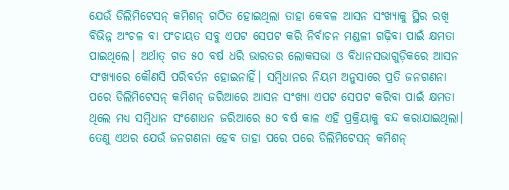ଯେଉଁ ଡିଲିମିଟେସନ୍ କମିଶନ୍ ଗଠିତ ହୋଇଥିଲା ତାହା କେବଳ ଆସନ ସଂଖ୍ୟାକୁ ସ୍ଥିର ରଖି ବିଭିନ୍ନ ଅଂଚଳ ବା ପଂଚାୟତ ସବୁ ଏପଟ ସେପଟ କରି ନିର୍ବାଚନ ମଣ୍ଡଳୀ ଗଢ଼ିବା ପାଇଁ କ୍ଷମତା ପାଇଥିଲେ। ଅର୍ଥାତ୍ ଗତ ୫୦ ବର୍ଷ ଧରି ଭାରତର ଲୋକସଭା ଓ ବିଧାନସଭାଗୁଡ଼ିକରେ ଆସନ ସଂଖ୍ୟାରେ କୌଣସି ପରିବର୍ତନ ହୋଇନାହିଁ। ସମ୍ବିଧାନର ନିୟମ ଅନୁସାରେ ପ୍ରତି ଜନଗଣନା ପରେ ଡିଲିମିଟେସନ୍ କମିଶନ୍ ଜରିଆରେ ଆସନ ସଂଖ୍ୟା ଏପଟ ସେପଟ କରିବା ପାଇଁ କ୍ଷମତା ଥିଲେ ମଧ୍ୟ ସମ୍ବିଧାନ ସଂଶୋଧନ ଜରିଆରେ ୫୦ ବର୍ଷ କାଳ ଏହି ପ୍ରକ୍ରିୟାକୁ ବନ୍ଦ କରାଯାଇଥିଲା। ତେଣୁ ଏଥର ଯେଉଁ ଜନଗଣନା ହେବ ତାହା ପରେ ପରେ ଡିଲିମିଟେସନ୍ କମିଶନ୍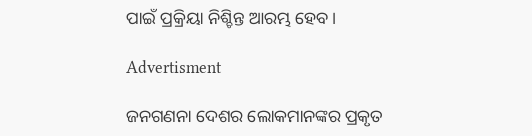ପାଇଁ ପ୍ରକ୍ରିୟା ନିଶ୍ଚିନ୍ତ ଆରମ୍ଭ ହେବ।

Advertisment

ଜନଗଣନା ଦେଶର ଲୋକମାନଙ୍କର ପ୍ରକୃତ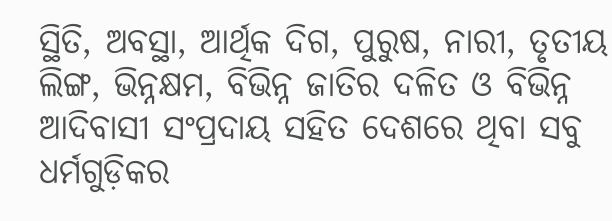ସ୍ଥିତି, ଅବସ୍ଥା, ଆର୍ଥିକ ଦିଗ, ପୁରୁଷ, ନାରୀ, ତୃତୀୟ ଲିଙ୍ଗ, ଭିନ୍ନକ୍ଷମ, ବିଭିନ୍ନ ଜାତିର ଦଳିତ ଓ ବିଭିନ୍ନ ଆଦିବାସୀ ସଂପ୍ରଦାୟ ସହିତ ଦେଶରେ ଥିବା ସବୁ ଧର୍ମଗୁଡ଼ିକର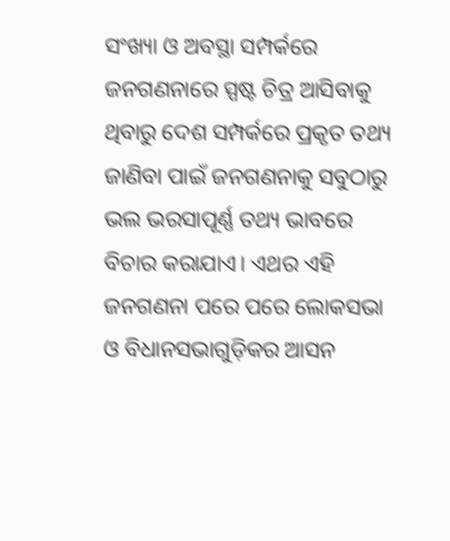ସଂଖ୍ୟା ଓ ଅବସ୍ଥା ସମ୍ପର୍କରେ ଜନଗଣନାରେ ସ୍ପଷ୍ଟ ଚିତ୍ର ଆସିବାକୁ ଥିବାରୁ ଦେଶ ସମ୍ପର୍କରେ ପ୍ରକୃତ ତଥ୍ୟ ଜାଣିବା ପାଇଁ ଜନଗଣନାକୁ ସବୁଠାରୁ ଭଲ ଭରସାପୂର୍ଣ୍ଣ ତଥ୍ୟ ଭାବରେ ବିଚାର କରାଯାଏ। ଏଥର ଏହି ଜନଗଣନା ପରେ ପରେ ଲୋକସଭା ଓ ବିଧାନସଭାଗୁଡ଼ିକର ଆସନ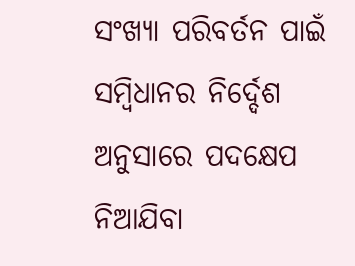ସଂଖ୍ୟା ପରିବର୍ତନ ପାଇଁ ସମ୍ବିଧାନର ନିର୍ଦ୍ଦେଶ ଅନୁସାରେ ପଦକ୍ଷେପ ନିଆଯିବା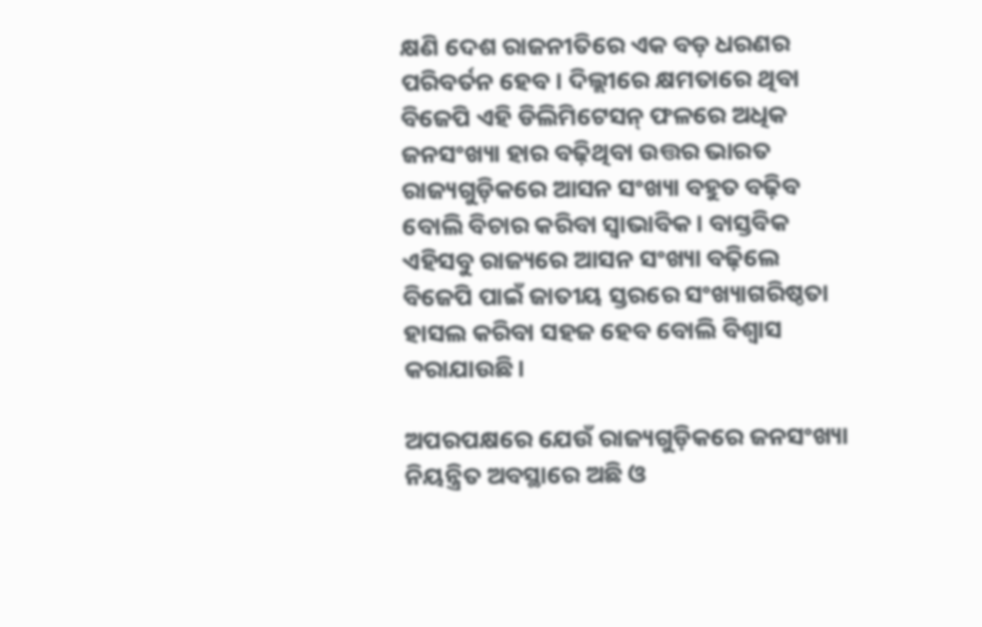କ୍ଷଣି ଦେଶ ରାଜନୀତିରେ ଏକ ବଡ଼ ଧରଣର ପରିବର୍ତନ ହେବ। ଦିଲ୍ଲୀରେ କ୍ଷମତାରେ ଥିବା ବିଜେପି ଏହି ଡିଲିମିଟେସନ୍ ଫଳରେ ଅଧିକ ଜନସଂଖ୍ୟା ହାର ବଢ଼ିଥିବା ଉତ୍ତର ଭାରତ ରାଜ୍ୟଗୁଡ଼ିକରେ ଆସନ ସଂଖ୍ୟା ବହୁତ ବଢ଼ିବ ବୋଲି ବିଚାର କରିବା ସ୍ୱାଭାବିକ। ବାସ୍ତବିକ ଏହିସବୁ ରାଜ୍ୟରେ ଆସନ ସଂଖ୍ୟା ବଢ଼ିଲେ ବିଜେପି ପାଇଁ ଜାତୀୟ ସ୍ତରରେ ସଂଖ୍ୟାଗରିଷ୍ଠତା ହାସଲ କରିବା ସହଜ ହେବ ବୋଲି ବିଶ୍ୱାସ କରାଯାଉଛି।

ଅପରପକ୍ଷରେ ଯେଉଁ ରାଜ୍ୟଗୁଡ଼ିକରେ ଜନସଂଖ୍ୟା ନିୟନ୍ତ୍ରିତ ଅବସ୍ଥାରେ ଅଛି ଓ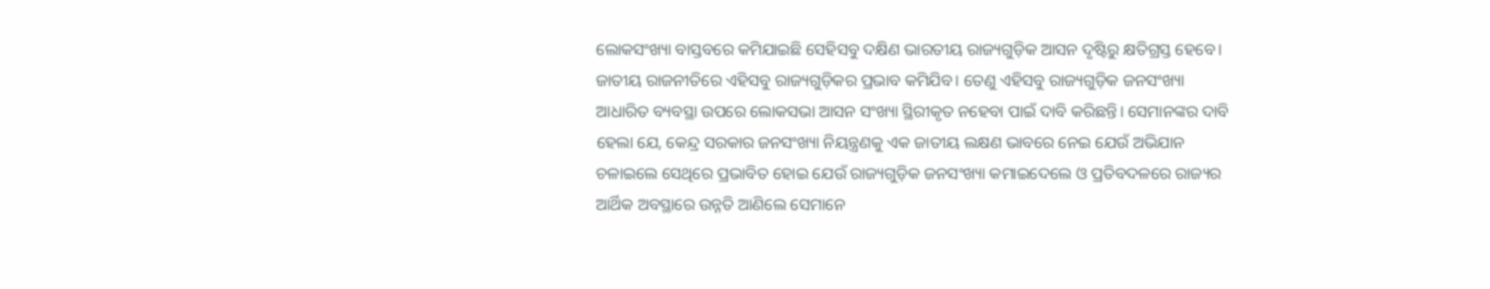ଲୋକସଂଖ୍ୟା ବାସ୍ତବରେ କମିଯାଇଛି ସେହିସବୁ ଦକ୍ଷିଣ ଭାରତୀୟ ରାଜ୍ୟଗୁଡ଼ିକ ଆସନ ଦୃଷ୍ଟିରୁ କ୍ଷତିଗ୍ରସ୍ତ ହେବେ। ଜାତୀୟ ରାଜନୀତିରେ ଏହିସବୁ ରାଜ୍ୟଗୁଡ଼ିକର ପ୍ରଭାବ କମିଯିବ। ତେଣୁ ଏହିସବୁ ରାଜ୍ୟଗୁଡ଼ିକ ଜନସଂଖ୍ୟା ଆଧାରିତ ବ୍ୟବସ୍ଥା ଉପରେ ଲୋକସଭା ଆସନ ସଂଖ୍ୟା ସ୍ଥିରୀକୃତ ନହେବା ପାଇଁ ଦାବି କରିଛନ୍ତି। ସେମାନଙ୍କର ଦାବି ହେଲା ଯେ, କେନ୍ଦ୍ର ସରକାର ଜନସଂଖ୍ୟା ନିୟନ୍ତ୍ରଣକୁ ଏକ ଜାତୀୟ ଲକ୍ଷଣ ଭାବରେ ନେଇ ଯେଉଁ ଅଭିଯାନ ଚଳାଇଲେ ସେଥିରେ ପ୍ରଭାବିତ ହୋଇ ଯେଉଁ ରାଜ୍ୟଗୁଡ଼ିକ ଜନସଂଖ୍ୟା କମାଇଦେଲେ ଓ ପ୍ରତିବଦଳରେ ରାଜ୍ୟର ଆର୍ଥିକ ଅବସ୍ଥାରେ ଉନ୍ନତି ଆଣିଲେ ସେମାନେ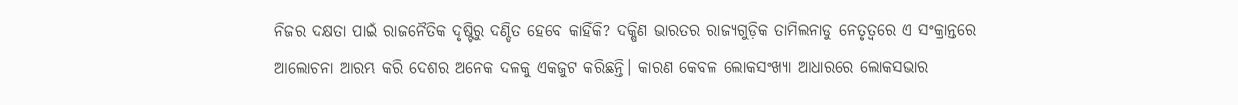ନିଜର ଦକ୍ଷତା ପାଇଁ ରାଜନୈତିକ ଦୃଷ୍ଟିରୁ ଦଣ୍ଡିତ ହେବେ କାହିଁକି? ଦକ୍ଷିଣ ଭାରତର ରାଜ୍ୟଗୁଡ଼ିକ ତାମିଲନାଡୁ ନେତୃତ୍ୱରେ ଏ ସଂକ୍ରାନ୍ତରେ ଆଲୋଚନା ଆରମ୍ଭ କରି ଦେଶର ଅନେକ ଦଳକୁ ଏକଜୁଟ କରିଛନ୍ତି। କାରଣ କେବଳ ଲୋକସଂଖ୍ୟା ଆଧାରରେ ଲୋକସଭାର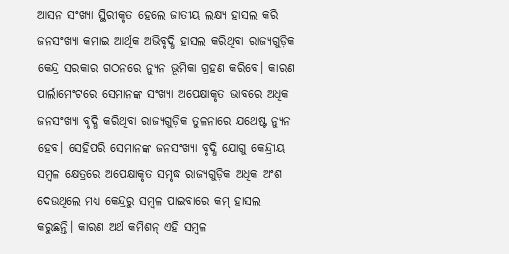ଆସନ ସଂଖ୍ୟା ସ୍ଥିରୀକୃତ ହେଲେ ଜାତୀୟ ଲକ୍ଷ୍ୟ ହାସଲ କରି ଜନସଂଖ୍ୟା କମାଇ ଆର୍ଥିକ ଅଭିବୃଦ୍ଧି ହାସଲ କରିଥିବା ରାଜ୍ୟଗୁଡ଼ିକ କେନ୍ଦ୍ର ସରକାର ଗଠନରେ ନ୍ୟୁନ ଭୂମିକା ଗ୍ରହଣ କରିବେ। କାରଣ ପାର୍ଲାମେଂଟରେ ସେମାନଙ୍କ ସଂଖ୍ୟା ଅପେକ୍ଷାକୃତ ଭାବରେ ଅଧିକ ଜନସଂଖ୍ୟା ବୃଦ୍ଧି କରିଥିବା ରାଜ୍ୟଗୁଡ଼ିକ ତୁଳନାରେ ଯଥେଷ୍ଟ ନ୍ୟୁନ ହେବ। ସେହିପରି ସେମାନଙ୍କ ଜନସଂଖ୍ୟା ବୃଦ୍ଧି ଯୋଗୁ କେନ୍ଦ୍ରୀୟ ସମ୍ବଳ କ୍ଷେତ୍ରରେ ଅପେକ୍ଷାକୃତ ସମୃଦ୍ଧ ରାଜ୍ୟଗୁଡ଼ିକ ଅଧିକ ଅଂଶ ଦେଉଥିଲେ ମଧ୍ୟ କେନ୍ଦ୍ରରୁ ସମ୍ବଳ ପାଇବାରେ କମ୍ ହାସଲ କରୁଛନ୍ତି। କାରଣ ଅର୍ଥ କମିଶନ୍ ଏହି ସମ୍ବଳ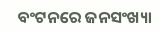ବଂଟନରେ ଜନସଂଖ୍ୟା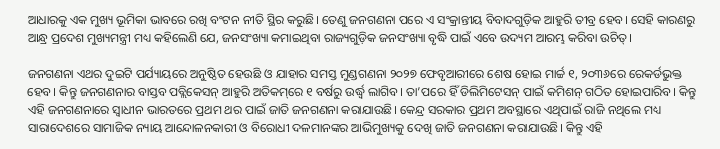ଆଧାରକୁ ଏକ ମୁଖ୍ୟ ଭୂମିକା ଭାବରେ ରଖି ବଂଟନ ନୀତି ସ୍ଥିର କରୁଛି। ତେଣୁ ଜନଗଣନା ପରେ ଏ ସଂକ୍ରାନ୍ତୀୟ ବିବାଦଗୁଡ଼ିକ ଆହୁରି ତୀବ୍ର ହେବ। ସେହି କାରଣରୁ ଆନ୍ଧ୍ର ପ୍ରଦେଶ ମୁଖ୍ୟମନ୍ତ୍ରୀ ମଧ୍ୟ କହିଲେଣି ଯେ, ଜନସଂଖ୍ୟା କମାଇଥିବା ରାଜ୍ୟଗୁଡ଼ିକ ଜନସଂଖ୍ୟା ବୃଦ୍ଧି ପାଇଁ ଏବେ ଉଦ୍ୟମ ଆରମ୍ଭ କରିବା ଉଚିତ୍।

ଜନଗଣନା ଏଥର ଦୁଇଟି ପର୍ଯ୍ୟାୟରେ ଅନୁଷ୍ଠିତ ହେଉଛି ଓ ଯାହାର ସମସ୍ତ ମୁଣ୍ଡଗଣନା ୨୦୨୭ ଫେବୃଆରୀରେ ଶେଷ ହୋଇ ମାର୍ଚ୍ଚ ୧, ୨୦୩୬ରେ ରେକର୍ଡଭୁକ୍ତ ହେବ। କିନ୍ତୁ ଜନଗଣନାର ବାସ୍ତବ ପବ୍ଲିକେସନ୍ ଆହୁରି ଅତିକମ୍‌ରେ ୧ ବର୍ଷରୁ ଉର୍ଦ୍ଧ୍ୱ ଲାଗିବ। ତା’ପରେ ହିଁ ଡିଲିମିଟେସନ୍ ପାଇଁ କମିଶନ୍ ଗଠିତ ହୋଇପାରିବ। କିନ୍ତୁ ଏହି ଜନଗଣନାରେ ସ୍ୱାଧୀନ ଭାରତରେ ପ୍ରଥମ ଥର ପାଇଁ ଜାତି ଜନଗଣନା କରାଯାଉଛି। କେନ୍ଦ୍ର ସରକାର ପ୍ରଥମ ଅବସ୍ଥାରେ ଏଥିପାଇଁ ରାଜି ନଥିଲେ ମଧ୍ୟ ସାରାଦେଶରେ ସାମାଜିକ ନ୍ୟାୟ ଆନ୍ଦୋଳନକାରୀ ଓ ବିରୋଧୀ ଦଳମାନଙ୍କର ଆଭିମୁଖ୍ୟକୁ ଦେଖି ଜାତି ଜନଗଣନା କରାଯାଉଛି। କିନ୍ତୁ ଏହି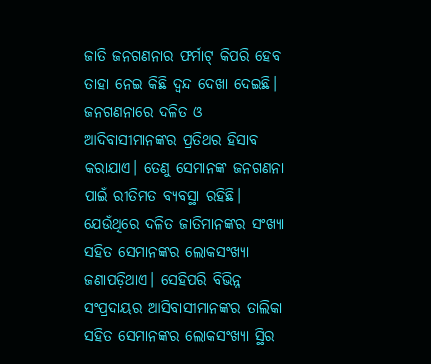ଜାତି ଜନଗଣନାର ଫର୍ମାଟ୍ କିପରି ହେବ ତାହା ନେଇ କିଛି ଦ୍ୱନ୍ଦ ଦେଖା ଦେଇଛି। ଜନଗଣନାରେ ଦଳିତ ଓ ଆଦିବାସୀମାନଙ୍କର ପ୍ରତିଥର ହିସାବ କରାଯାଏ। ତେଣୁ ସେମାନଙ୍କ ଜନଗଣନା ପାଇଁ ରୀତିମତ ବ୍ୟବସ୍ଥା ରହିଛି। ଯେଉଁଥିରେ ଦଳିତ ଜାତିମାନଙ୍କର ସଂଖ୍ୟା ସହିତ ସେମାନଙ୍କର ଲୋକସଂଖ୍ୟା ଜଣାପଡ଼ିଥାଏ। ସେହିପରି ବିଭିନ୍ନ ସଂପ୍ରଦାୟର ଆସିବାସୀମାନଙ୍କର ତାଲିକା ସହିତ ସେମାନଙ୍କର ଲୋକସଂଖ୍ୟା ସ୍ଥିର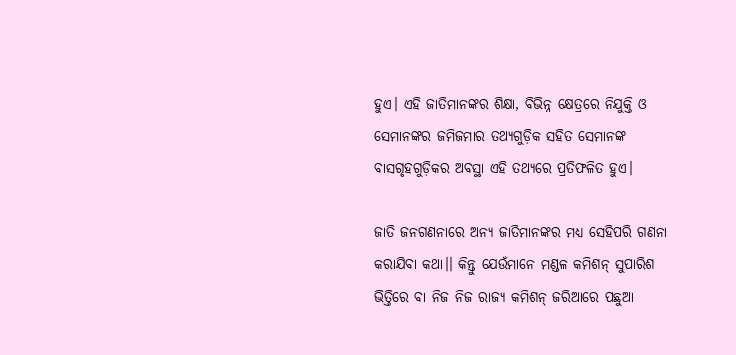ହୁଏ। ଏହି ଜାତିମାନଙ୍କର ଶିକ୍ଷା, ବିଭିନ୍ନ କ୍ଷେତ୍ରରେ ନିଯୁକ୍ତି ଓ ସେମାନଙ୍କର ଜମିଜମାର ତଥ୍ୟଗୁଡ଼ିକ ସହିତ ସେମାନଙ୍କ ବାସଗୃହଗୁଡ଼ିକର ଅବସ୍ଥା ଏହି ତଥ୍ୟରେ ପ୍ରତିଫଳିତ ହୁଏ।

ଜାତି ଜନଗଣନାରେ ଅନ୍ୟ ଜାତିମାନଙ୍କର ମଧ୍ୟ ସେହିପରି ଗଣନା କରାଯିବା କଥା।। କିନ୍ତୁ ଯେଉଁମାନେ ମଣ୍ଡଳ କମିଶନ୍ ସୁପାରିଶ ଭିତ୍ତିରେ ବା ନିଜ ନିଜ ରାଜ୍ୟ କମିଶନ୍ ଜରିଆରେ ପଛୁଆ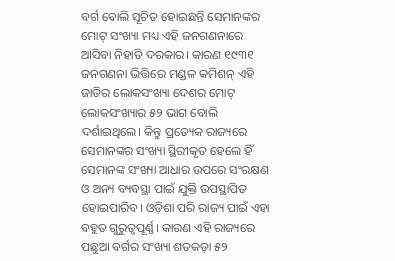ବର୍ଗ ବୋଲି ସୂଚିତ ହୋଇଛନ୍ତି ସେମାନଙ୍କର ମୋଟ୍ ସଂଖ୍ୟା ମଧ୍ୟ ଏହି ଜନଗଣନାରେ ଆସିବା ନିହାତି ଦରକାର। କାରଣ ୧୯୩୧ ଜନଗଣନା ଭିତ୍ତିରେ ମଣ୍ଡଳ କମିଶନ୍ ଏହି ଜାତିର ଲୋକସଂଖ୍ୟା ଦେଶର ମୋଟ୍ ଲୋକସଂଖ୍ୟାର ୫୨ ଭାଗ ବୋଲି ଦର୍ଶାଇଥିଲେ। କିନ୍ତୁ ପ୍ରତ୍ୟେକ ରାଜ୍ୟରେ ସେମାନଙ୍କର ସଂଖ୍ୟା ସ୍ଥିରୀକୃତ ହେଲେ ହିଁ ସେମାନଙ୍କ ସଂଖ୍ୟା ଆଧାର ଉପରେ ସଂରକ୍ଷଣ ଓ ଅନ୍ୟ ବ୍ୟବସ୍ଥା ପାଇଁ ଯୁକ୍ତି ଉପସ୍ଥାପିତ ହୋଇପାରିବ। ଓଡ଼ିଶା ପରି ରାଜ୍ୟ ପାଇଁ ଏହା ବହୁତ ଗୁରୁତ୍ୱପୂର୍ଣ୍ଣ। କାରଣ ଏହି ରାଜ୍ୟରେ ପଛୁଆ ବର୍ଗର ସଂଖ୍ୟା ଶତକଡ଼ା ୫୨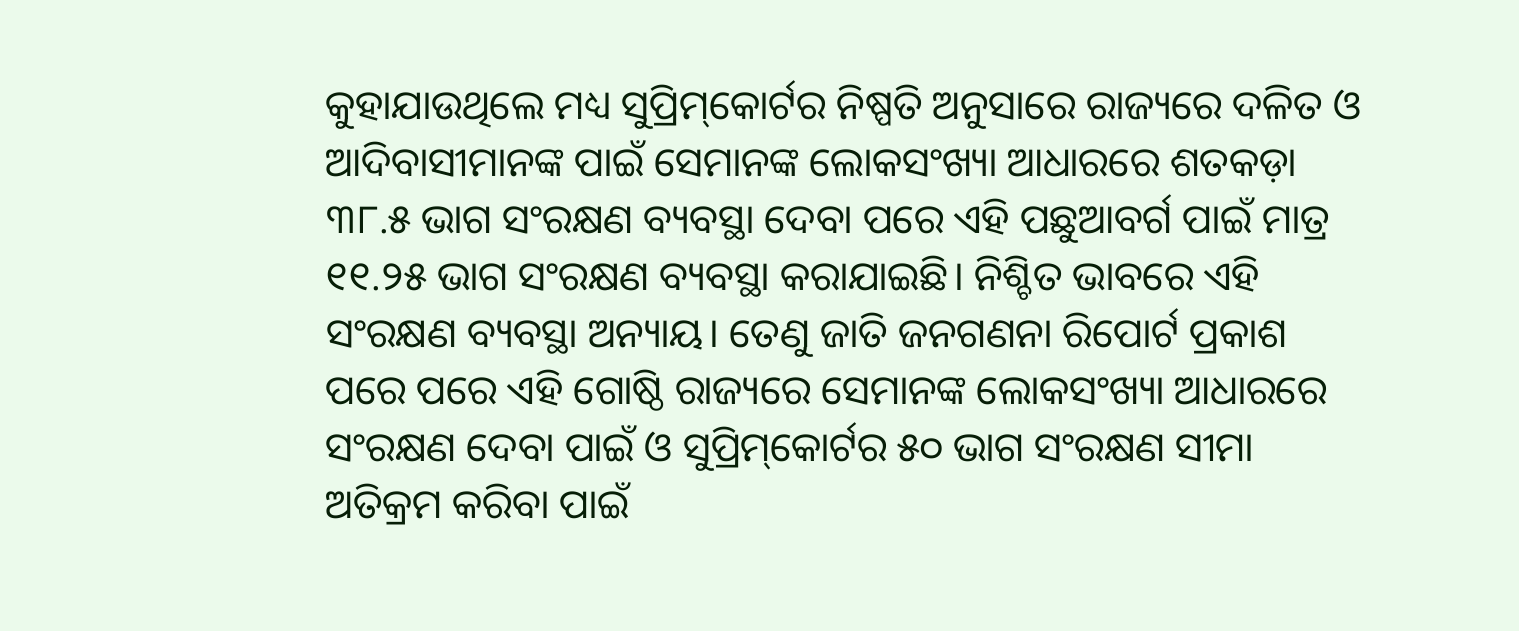କୁହାଯାଉଥିଲେ ମଧ୍ୟ ସୁପ୍ରିମ୍‌କୋର୍ଟର ନିଷ୍ପତି ଅନୁସାରେ ରାଜ୍ୟରେ ଦଳିତ ଓ ଆଦିବାସୀମାନଙ୍କ ପାଇଁ ସେମାନଙ୍କ ଲୋକସଂଖ୍ୟା ଆଧାରରେ ଶତକଡ଼ା ୩୮.୫ ଭାଗ ସଂରକ୍ଷଣ ବ୍ୟବସ୍ଥା ଦେବା ପରେ ଏହି ପଛୁଆବର୍ଗ ପାଇଁ ମାତ୍ର ୧୧.୨୫ ଭାଗ ସଂରକ୍ଷଣ ବ୍ୟବସ୍ଥା କରାଯାଇଛି। ନିଶ୍ଚିତ ଭାବରେ ଏହି ସଂରକ୍ଷଣ ବ୍ୟବସ୍ଥା ଅନ୍ୟାୟ। ତେଣୁ ଜାତି ଜନଗଣନା ରିପୋର୍ଟ ପ୍ରକାଶ ପରେ ପରେ ଏହି ଗୋଷ୍ଠି ରାଜ୍ୟରେ ସେମାନଙ୍କ ଲୋକସଂଖ୍ୟା ଆଧାରରେ ସଂରକ୍ଷଣ ଦେବା ପାଇଁ ଓ ସୁପ୍ରିମ୍‌କୋର୍ଟର ୫୦ ଭାଗ ସଂରକ୍ଷଣ ସୀମା ଅତିକ୍ରମ କରିବା ପାଇଁ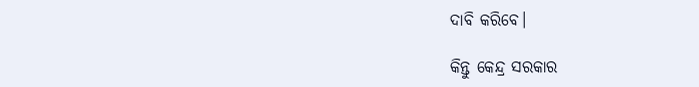ଦାବି କରିବେ।

କିନ୍ତୁ କେନ୍ଦ୍ର ସରକାର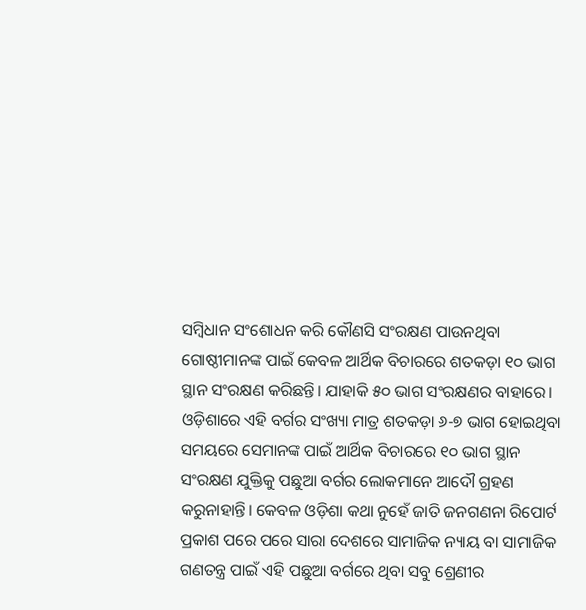ସମ୍ବିଧାନ ସଂଶୋଧନ କରି କୌଣସି ସଂରକ୍ଷଣ ପାଉନଥିବା ଗୋଷ୍ଠୀମାନଙ୍କ ପାଇଁ କେବଳ ଆର୍ଥିକ ବିଚାରରେ ଶତକଡ଼ା ୧୦ ଭାଗ ସ୍ଥାନ ସଂରକ୍ଷଣ କରିଛନ୍ତି। ଯାହାକି ୫୦ ଭାଗ ସଂରକ୍ଷଣର ବାହାରେ। ଓଡ଼ିଶାରେ ଏହି ବର୍ଗର ସଂଖ୍ୟା ମାତ୍ର ଶତକଡ଼ା ୬-୭ ଭାଗ ହୋଇଥିବା ସମୟରେ ସେମାନଙ୍କ ପାଇଁ ଆର୍ଥିକ ବିଚାରରେ ୧୦ ଭାଗ ସ୍ଥାନ ସଂରକ୍ଷଣ ଯୁକ୍ତିକୁ ପଛୁଆ ବର୍ଗର ଲୋକମାନେ ଆଦୌ ଗ୍ରହଣ କରୁନାହାନ୍ତି। କେବଳ ଓଡ଼ିଶା କଥା ନୁହେଁ ଜାତି ଜନଗଣନା ରିପୋର୍ଟ ପ୍ରକାଶ ପରେ ପରେ ସାରା ଦେଶରେ ସାମାଜିକ ନ୍ୟାୟ ବା ସାମାଜିକ ଗଣତନ୍ତ୍ର ପାଇଁ ଏହି ପଛୁଆ ବର୍ଗରେ ଥିବା ସବୁ ଶ୍ରେଣୀର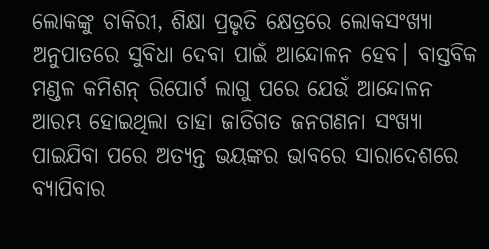ଲୋକଙ୍କୁ ଚାକିରୀ, ଶିକ୍ଷା ପ୍ରଭୃତି କ୍ଷେତ୍ରରେ ଲୋକସଂଖ୍ୟା ଅନୁପାତରେ ସୁବିଧା ଦେବା ପାଇଁ ଆନ୍ଦୋଳନ ହେବ। ବାସ୍ତବିକ ମଣ୍ଡଳ କମିଶନ୍ ରିପୋର୍ଟ ଲାଗୁ ପରେ ଯେଉଁ ଆନ୍ଦୋଳନ ଆରମ୍ଭ ହୋଇଥିଲା ତାହା ଜାତିଗତ ଜନଗଣନା ସଂଖ୍ୟା ପାଇଯିବା ପରେ ଅତ୍ୟନ୍ତ ଭୟଙ୍କର ଭାବରେ ସାରାଦେଶରେ ବ୍ୟାପିବାର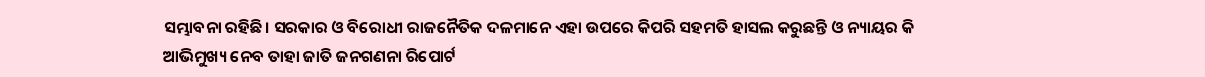ସମ୍ଭାବନା ରହିଛି। ସରକାର ଓ ବିରୋଧୀ ରାଜନୈତିକ ଦଳମାନେ ଏହା ଉପରେ କିପରି ସହମତି ହାସଲ କରୁଛନ୍ତି ଓ ନ୍ୟାୟର କି ଆଭିମୁଖ୍ୟ ନେବ ତାହା ଜାତି ଜନଗଣନା ରିପୋର୍ଟ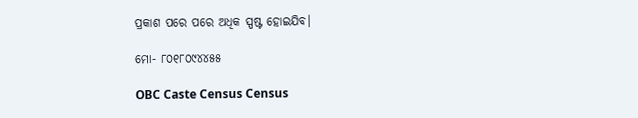ପ୍ରକାଶ ପରେ ପରେ ଅଧିକ ସ୍ପଷ୍ଟ ହୋଇଯିବ।

ମୋ- ୮୦୧୮୦୯୪୪୫୫

OBC Caste Census Census